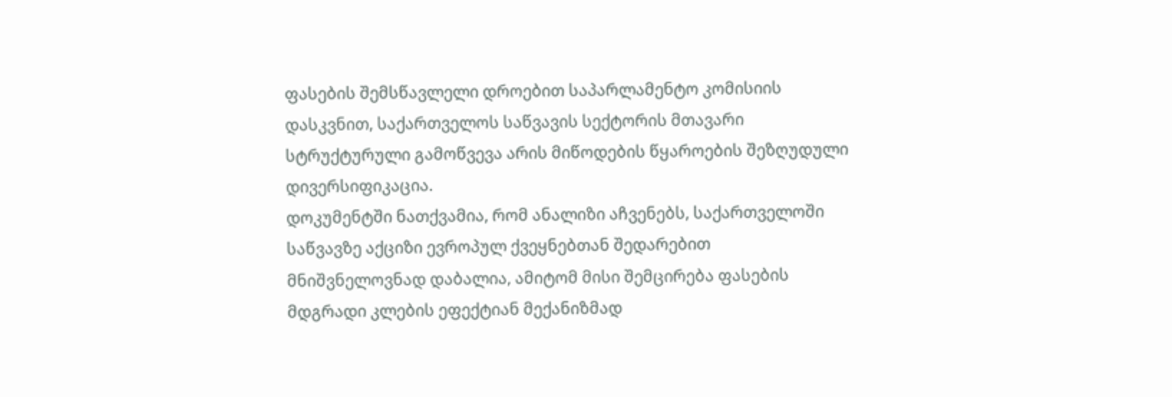ფასების შემსწავლელი დროებით საპარლამენტო კომისიის დასკვნით, საქართველოს საწვავის სექტორის მთავარი სტრუქტურული გამოწვევა არის მიწოდების წყაროების შეზღუდული დივერსიფიკაცია.
დოკუმენტში ნათქვამია, რომ ანალიზი აჩვენებს, საქართველოში საწვავზე აქციზი ევროპულ ქვეყნებთან შედარებით მნიშვნელოვნად დაბალია, ამიტომ მისი შემცირება ფასების მდგრადი კლების ეფექტიან მექანიზმად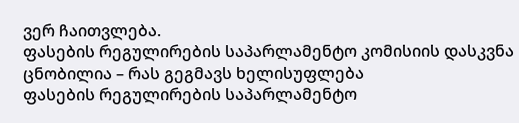ვერ ჩაითვლება.
ფასების რეგულირების საპარლამენტო კომისიის დასკვნა ცნობილია – რას გეგმავს ხელისუფლება
ფასების რეგულირების საპარლამენტო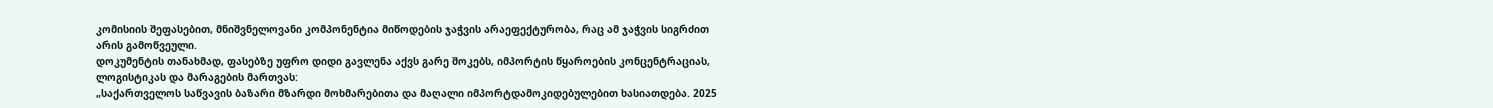კომისიის შეფასებით, მნიშვნელოვანი კომპონენტია მიწოდების ჯაჭვის არაეფექტურობა, რაც ამ ჯაჭვის სიგრძით არის გამოწვეული.
დოკუმენტის თანახმად, ფასებზე უფრო დიდი გავლენა აქვს გარე შოკებს, იმპორტის წყაროების კონცენტრაციას, ლოგისტიკას და მარაგების მართვას:
„საქართველოს საწვავის ბაზარი მზარდი მოხმარებითა და მაღალი იმპორტდამოკიდებულებით ხასიათდება. 2025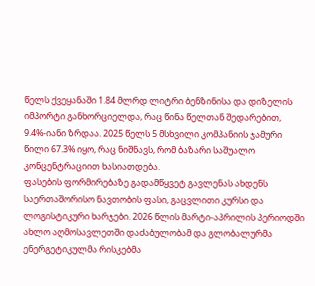წელს ქვეყანაში 1.84 მლრდ ლიტრი ბენზინისა და დიზელის იმპორტი განხორციელდა, რაც წინა წელთან შედარებით, 9.4%-იანი ზრდაა. 2025 წელს 5 მსხვილი კომპანიის ჯამური წილი 67.3% იყო, რაც ნიშნავს, რომ ბაზარი საშუალო კონცენტრაციით ხასიათდება.
ფასების ფორმირებაზე გადამწყვეტ გავლენას ახდენს საერთაშორისო ნავთობის ფასი, გაცვლითი კურსი და ლოგისტიკური ხარჯები. 2026 წლის მარტი-აპრილის პერიოდში ახლო აღმოსავლეთში დაძაბულობამ და გლობალურმა ენერგეტიკულმა რისკებმა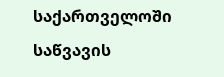საქართველოში საწვავის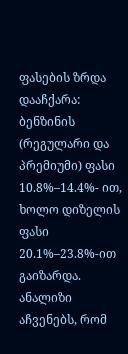ფასების ზრდა დააჩქარა: ბენზინის (რეგულარი და პრემიუმი) ფასი 10.8%–14.4%- ით, ხოლო დიზელის ფასი 20.1%–23.8%-ით გაიზარდა.
ანალიზი აჩვენებს, რომ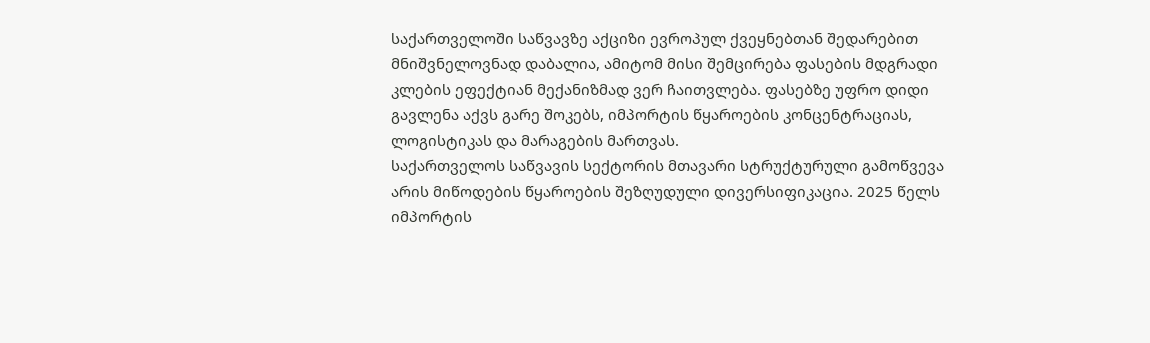საქართველოში საწვავზე აქციზი ევროპულ ქვეყნებთან შედარებით მნიშვნელოვნად დაბალია, ამიტომ მისი შემცირება ფასების მდგრადი კლების ეფექტიან მექანიზმად ვერ ჩაითვლება. ფასებზე უფრო დიდი გავლენა აქვს გარე შოკებს, იმპორტის წყაროების კონცენტრაციას, ლოგისტიკას და მარაგების მართვას.
საქართველოს საწვავის სექტორის მთავარი სტრუქტურული გამოწვევა არის მიწოდების წყაროების შეზღუდული დივერსიფიკაცია. 2025 წელს იმპორტის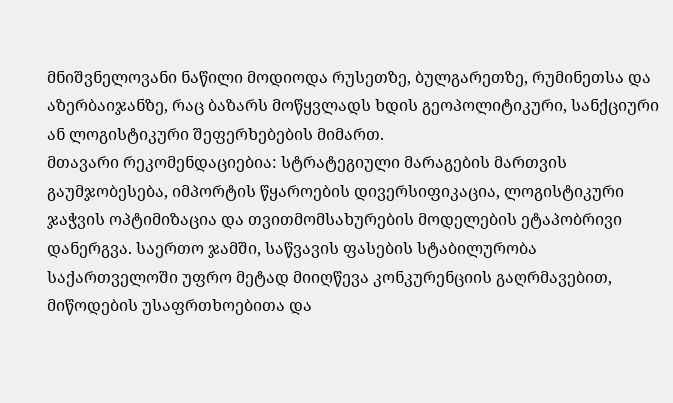მნიშვნელოვანი ნაწილი მოდიოდა რუსეთზე, ბულგარეთზე, რუმინეთსა და აზერბაიჯანზე, რაც ბაზარს მოწყვლადს ხდის გეოპოლიტიკური, სანქციური ან ლოგისტიკური შეფერხებების მიმართ.
მთავარი რეკომენდაციებია: სტრატეგიული მარაგების მართვის გაუმჯობესება, იმპორტის წყაროების დივერსიფიკაცია, ლოგისტიკური ჯაჭვის ოპტიმიზაცია და თვითმომსახურების მოდელების ეტაპობრივი დანერგვა. საერთო ჯამში, საწვავის ფასების სტაბილურობა საქართველოში უფრო მეტად მიიღწევა კონკურენციის გაღრმავებით, მიწოდების უსაფრთხოებითა და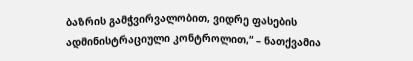ბაზრის გამჭვირვალობით, ვიდრე ფასების ადმინისტრაციული კონტროლით,“ – ნათქვამია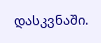დასკვნაში.